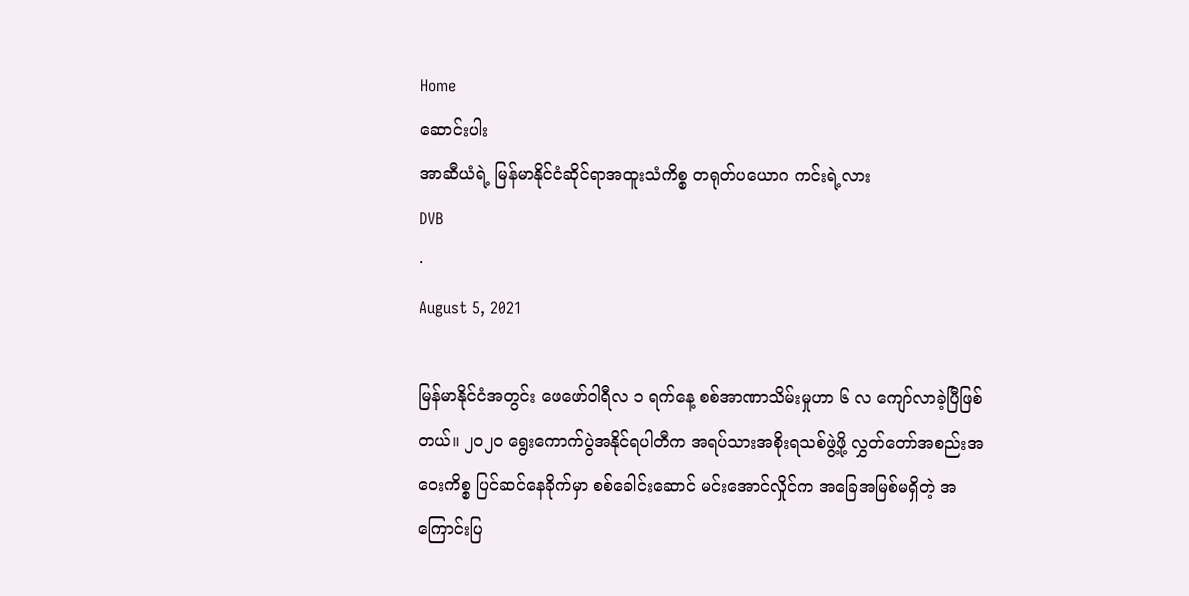Home
ဆောင်းပါး
အာဆီယံရဲ့ မြန်မာနိုင်ငံဆိုင်ရာအထူးသံကိစ္စ တရုတ်ပယောဂ ကင်းရဲ့လား
DVB
·
August 5, 2021

မြန်မာနိုင်ငံအတွင်း ဖေဖော်ဝါရီလ ၁ ရက်နေ့ စစ်အာဏာသိမ်းမှုဟာ ၆ လ ကျော်လာခဲ့ပြီဖြစ်တယ်။ ၂၀၂၀ ရွေးကောက်ပွဲအနိုင်ရပါတီက အရပ်သားအစိုးရသစ်ဖွဲ့ဖို့ လွှတ်တော်အစည်းအဝေးကိစ္စ ပြင်ဆင်နေခိုက်မှာ စစ်ခေါင်းဆောင် မင်းအောင်လှိုင်က အခြေအမြစ်မရှိတဲ့ အကြောင်းပြ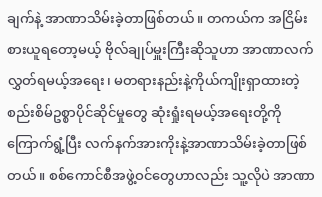ချက်နဲ့ အာဏာသိမ်းခဲ့တာဖြစ်တယ်။ တကယ်က အငြိမ်းစားယူရတော့မယ့် ဗိုလ်ချုပ်မှူးကြီးဆိုသူဟာ အာဏာလက်လွှတ်ရမယ့်အရေး၊ မတရားနည်းနဲ့ကိုယ်ကျိုးရှာထားတဲ့ စည်းစိမ်ဥစ္စာပိုင်ဆိုင်မှုတွေ ဆုံးရှုံးရမယ့်အရေးတို့ကို ကြောက်ရွံ့ပြီး လက်နက်အားကိုးနဲ့အာဏာသိမ်းခဲ့တာဖြစ်တယ်။ စစ်ကောင်စီအဖွဲ့ဝင်တွေဟာလည်း သူ့လိုပဲ အာဏာ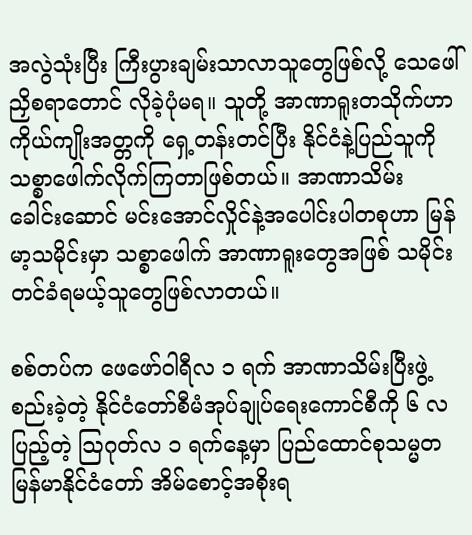အလွဲသုံးပြီး ကြီးပွားချမ်းသာလာသူတွေဖြစ်လို့ သေဖေါ်ညှိစရာတောင် လိုခဲ့ပုံမရ။ သူတို့ အာဏာရူးတသိုက်ဟာ ကိုယ်ကျိုးအတ္တကို ရှေ့တန်းတင်ပြီး နိုင်ငံနဲ့ပြည်သူကို သစ္စာဖေါက်လိုက်ကြတာဖြစ်တယ်။ အာဏာသိမ်း ခေါင်းဆောင် မင်းအောင်လှိုင်နဲ့အပေါင်းပါတစုဟာ မြန်မာ့သမိုင်းမှာ သစ္စာဖေါက် အာဏာရူးတွေအဖြစ် သမိုင်းတင်ခံရမယ့်သူတွေဖြစ်လာတယ်။

စစ်တပ်က ဖေဖော်ဝါရီလ ၁ ရက် အာဏာသိမ်းပြီးဖွဲ့စည်းခဲ့တဲ့ နိုင်ငံတော်စီမံအုပ်ချုပ်ရေးကောင်စီကို ၆ လပြည့်တဲ့ သြဂုတ်လ ၁ ရက်နေ့မှာ ပြည်ထောင်စုသမ္မတ မြန်မာနိုင်ငံတော် အိမ်စောင့်အစိုးရ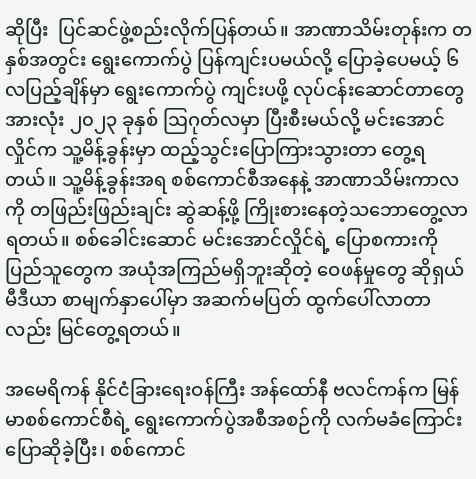ဆိုပြီး  ပြင်ဆင်ဖွဲ့စည်းလိုက်ပြန်တယ်။ အာဏာသိမ်းတုန်းက တနှစ်အတွင်း ရွေးကောက်ပွဲ ပြန်ကျင်းပမယ်လို့ ပြောခဲ့ပေမယ့် ၆ လပြည့်ချိန်မှာ ရွေးကောက်ပွဲ ကျင်းပဖို့ လုပ်ငန်းဆောင်တာတွေ အားလုံး ၂၀၂၃ ခုနှစ် ဩဂုတ်လမှာ ပြီးစီးမယ်လို့ မင်းအောင်လှိုင်က သူ့မိန့်ခွန်းမှာ ထည့်သွင်းပြောကြားသွားတာ တွေ့ရတယ်။ သူ့မိန့်ခွန်းအရ စစ်ကောင်စီအနေနဲ့ အာဏာသိမ်းကာလကို တဖြည်းဖြည်းချင်း ဆွဲဆန့်ဖို့ ကြိုးစားနေတဲ့သဘောတွေ့လာရတယ်။ စစ်ခေါင်းဆောင် မင်းအောင်လှိုင်ရဲ့ ပြောစကားကို ပြည်သူတွေက အယုံအကြည်မရှိဘူးဆိုတဲ့ ဝေဖန်မှုတွေ ဆိုရှယ်မီဒီယာ စာမျက်နှာပေါ်မှာ အဆက်မပြတ် ထွက်ပေါ်လာတာလည်း မြင်တွေ့ရတယ်။

အမေရိကန် နိုင်ငံခြားရေးဝန်ကြီး အန်ထော်နီ ဗလင်ကန်က မြန်မာစစ်ကောင်စီရဲ့ ရွေးကောက်ပွဲအစီအစဉ်ကို လက်မခံကြောင်း ပြောဆိုခဲ့ပြီး၊ စစ်ကောင်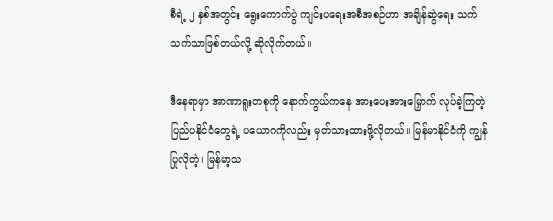စီရဲ့ ၂ နှစ်အတွင်း ရွေးကောက်ပွဲ ကျင်းပရေးအစီအစဉ်ဟာ အချိန်ဆွဲရေး သက်သက်သာဖြစ်တယ်လို့ ဆိုလိုက်တယ်။

ဒီနေရာမှာ အာဏာရူးတစုကို နောက်ကွယ်ကနေ အားပေးအားမြှောက် လုပ်ခဲ့ကြတဲ့ ပြည်ပနိုင်ငံတွေရဲ့ ပယောဂကိုလည်း မှတ်သားထားဖို့လိုတယ်။ မြန်မာနိုင်ငံကို ကျွန်ပြုလိုတဲ့၊ မြန်မာ့သ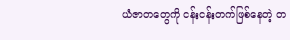ယံဇာတတွေကို ငန်းငန်းတက်ဖြစ်နေတဲ့ တ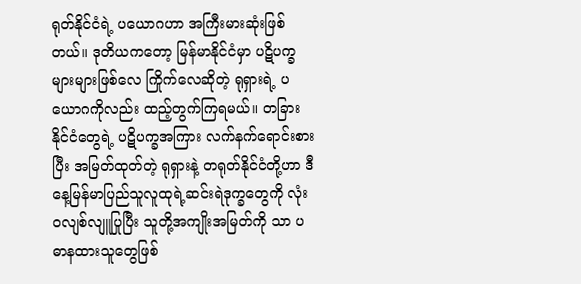ရုတ်နိုင်ငံရဲ့ ပယောဂဟာ အကြီးမားဆုံးဖြစ်တယ်။ ဒုတိယကတော့ မြန်မာနိုင်ငံမှာ ပဋိပက္ခများများဖြစ်လေ ကြိုက်လေဆိုတဲ့ ရုရှားရဲ့ ပယောဂကိုလည်း ထည့်တွက်ကြရမယ်။ တခြားနိုင်ငံတွေရဲ့ ပဋိပက္ခအကြား လက်နက်ရောင်းစားပြီး အမြတ်ထုတ်တဲ့ ရုရှားနဲ့ တရုတ်နိုင်ငံတို့ဟာ ဒီနေ့မြန်မာပြည်သူလူထုရဲ့ဆင်းရဲဒုက္ခတွေကို လုံးဝလျစ်လျူပြုပြီး သူတို့အကျိုးအမြတ်ကို သာ ပဓာနထားသူတွေဖြစ်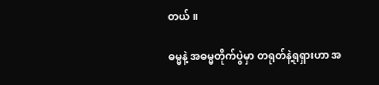တယ်။

ဓမ္မနဲ့ အဓမ္မတိုက်ပွဲမှာ တရုတ်နဲ့ရုရှားဟာ အ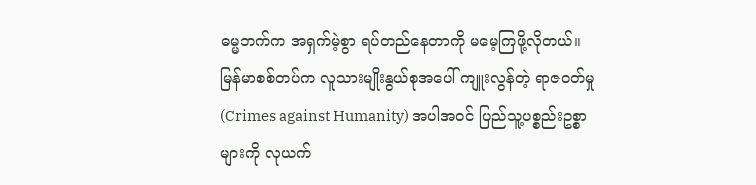ဓမ္မဘက်က အရှက်မဲ့စွာ ရပ်တည်နေတာကို မမေ့ကြဖို့လိုတယ်။ မြန်မာစစ်တပ်က လူသားမျိုးနွယ်စုအပေါ် ကျူးလွန်တဲ့ ရာဇဝတ်မှု (Crimes against Humanity) အပါအဝင် ပြည်သူ့ပစ္စည်းဥစ္စာများကို လုယက်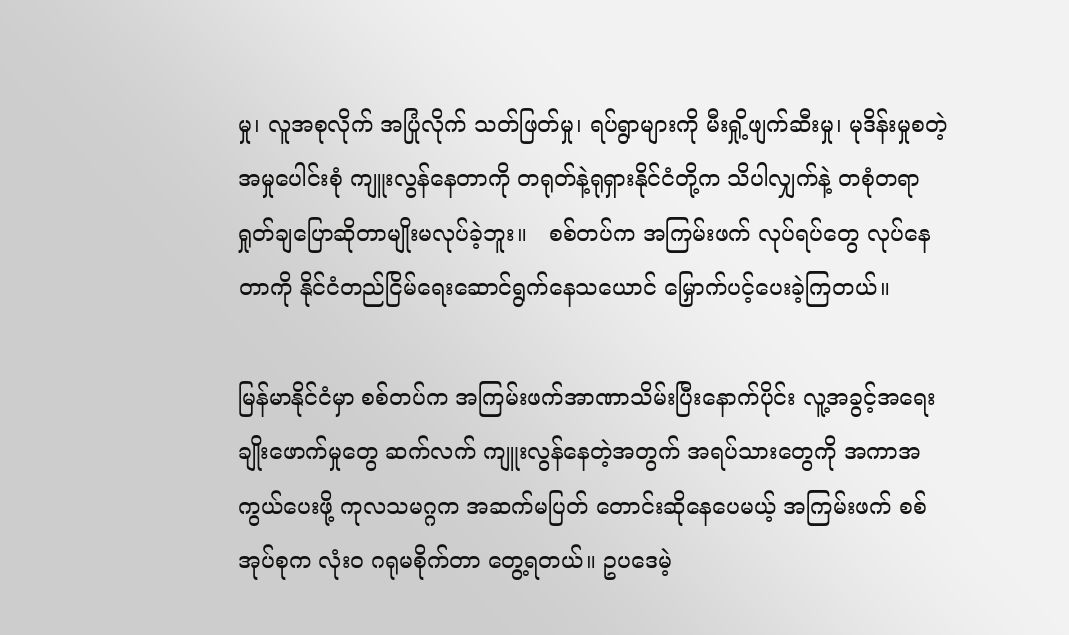မှု၊ လူအစုလိုက် အပြုံလိုက် သတ်ဖြတ်မှု၊ ရပ်ရွာများကို မီးရှို့ဖျက်ဆီးမှု၊ မုဒိန်းမှုစတဲ့ အမှုပေါင်းစုံ ကျူးလွန်နေတာကို တရုတ်နဲ့ရုရှားနိုင်ငံတို့က သိပါလျှက်နဲ့ တစုံတရာ ရှုတ်ချပြောဆိုတာမျိုးမလုပ်ခဲ့ဘူး။   စစ်တပ်က အကြမ်းဖက် လုပ်ရပ်တွေ လုပ်နေတာကို နိုင်ငံတည်ငြိမ်ရေးဆောင်ရွက်နေသယောင် မြှောက်ပင့်ပေးခဲ့ကြတယ်။

မြန်မာနိုင်ငံမှာ စစ်တပ်က အကြမ်းဖက်အာဏာသိမ်းပြီးနောက်ပိုင်း လူ့အခွင့်အရေး ချိုးဖောက်မှုတွေ ဆက်လက် ကျူးလွန်နေတဲ့အတွက် အရပ်သားတွေကို အကာအကွယ်ပေးဖို့ ကုလသမဂ္ဂက အဆက်မပြတ် တောင်းဆိုနေပေမယ့် အကြမ်းဖက် စစ်အုပ်စုက လုံးဝ ဂရုမစိုက်တာ တွေ့ရတယ်။ ဥပဒေမဲ့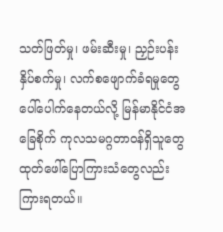သတ်ဖြတ်မှု၊ ဖမ်းဆီးမှု၊ ညှဉ်းပန်းနှိပ်စက်မှု၊ လက်စဖျောက်ခံရမှုတွေ ပေါ်ပေါက်နေတယ်လို့ မြန်မာနိုင်ငံအခြေစိုက် ကုလသမဂ္ဂတာဝန်ရှိသူတွေ ထုတ်ဖေါ်ပြောကြားသံတွေလည်း ကြားရတယ်။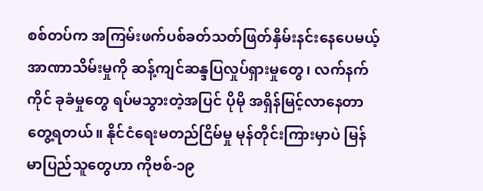စစ်တပ်က အကြမ်းဖက်ပစ်ခတ်သတ်ဖြတ်နှိမ်းနင်းနေပေမယ့် အာဏာသိမ်းမှုကို ဆန့်ကျင်ဆန္ဒပြလှုပ်ရှားမှုတွေ၊ လက်နက်ကိုင် ခုခံမှုတွေ ရပ်မသွားတဲ့အပြင် ပိုမို အရှိန်မြင့်လာနေတာ တွေ့ရတယ်။ နိုင်ငံရေးမတည်ငြိမ်မှု မုန်တိုင်းကြားမှာပဲ မြန်မာပြည်သူတွေဟာ ကိုဗစ်-၁၉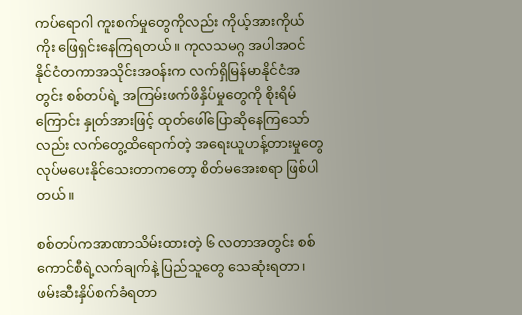ကပ်ရောဂါ ကူးစက်မှုတွေကိုလည်း ကိုယ့်အားကိုယ်ကိုး ဖြေရှင်းနေကြရတယ်။ ကုလသမဂ္ဂ အပါအဝင် နိုင်ငံတကာအသိုင်းအဝန်းက လက်ရှိမြန်မာနိုင်ငံအတွင်း စစ်တပ်ရဲ့ အကြမ်းဖက်ဖိနှိပ်မှုတွေကို စိုးရိမ်ကြောင်း နှုတ်အားဖြင့် ထုတ်ဖေါ်ပြောဆိုနေကြသော်လည်း လက်တွေ့ထိရောက်တဲ့ အရေးယူဟန့်တားမှုတွေ လုပ်မပေးနိုင်သေးတာကတော့ စိတ်မအေးစရာ ဖြစ်ပါတယ်။

စစ်တပ်ကအာဏာသိမ်းထားတဲ့ ၆ လတာအတွင်း စစ်ကောင်စီရဲ့လက်ချက်နဲ့ ပြည်သူတွေ သေဆုံးရတာ၊ ဖမ်းဆီးနှိပ်စက်ခံရတာ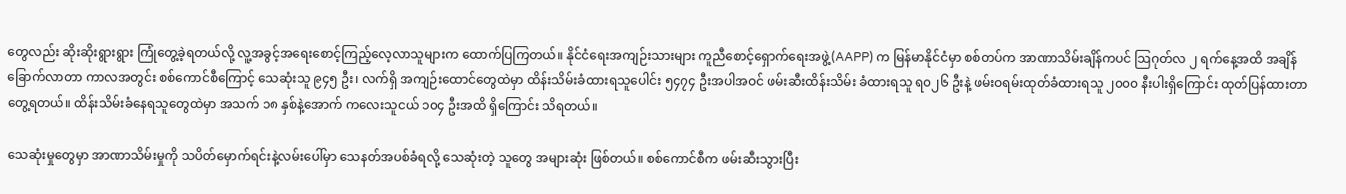တွေလည်း ဆိုးဆိုးရွားရွား ကြုံတွေ့ခဲ့ရတယ်လို့ လူ့အခွင့်အရေးစောင့်ကြည့်လေ့လာသူများက ထောက်ပြကြတယ်။ နိုင်ငံရေးအကျဉ်းသားများ ကူညီစောင့်ရှောက်ရေးအဖွဲ့(AAPP) က မြန်မာနိုင်ငံမှာ စစ်တပ်က အာဏာသိမ်းချိန်ကပင် သြဂုတ်လ ၂ ရက်နေ့အထိ အချိန် ခြောက်လာတာ ကာလအတွင်း စစ်ကောင်စီကြောင့် သေဆုံးသူ ၉၄၅ ဦး၊ လက်ရှိ အကျဉ်းထောင်တွေထဲမှာ ထိန်းသိမ်းခံထားရသူပေါင်း ၅၄၇၄ ဦးအပါအဝင် ဖမ်းဆီးထိန်းသိမ်း ခံထားရသူ ရ၀၂၆ ဦးနဲ့ ဖမ်းဝရမ်းထုတ်ခံထားရသူ ၂၀၀၀ နီးပါးရှိကြောင်း ထုတ်ပြန်ထားတာတွေ့ရတယ်။ ထိန်းသိမ်းခံနေရသူတွေထဲမှာ အသက် ၁၈ နှစ်နဲ့အောက် ကလေးသူငယ် ၁၀၄ ဦးအထိ ရှိကြောင်း သိရတယ်။

သေဆုံးမှုတွေမှာ အာဏာသိမ်းမှုကို သပိတ်မှောက်ရင်းနဲ့လမ်းပေါ်မှာ သေနတ်အပစ်ခံရလို့ သေဆုံးတဲ့ သူတွေ အများဆုံး ဖြစ်တယ်။ စစ်ကောင်စီက ဖမ်းဆီးသွားပြီး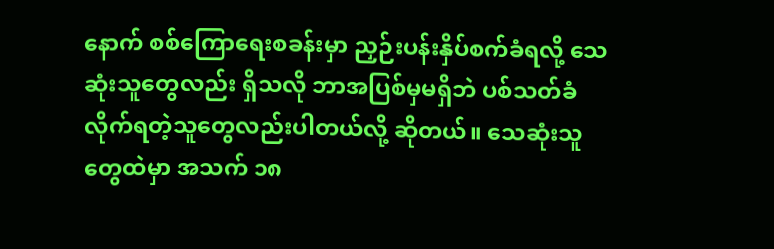နောက် စစ်ကြောရေးစခန်းမှာ ညှဉ်းပန်းနှိပ်စက်ခံရလို့ သေဆုံးသူတွေလည်း ရှိသလို ဘာအပြစ်မှမရှိဘဲ ပစ်သတ်ခံလိုက်ရတဲ့သူတွေလည်းပါတယ်လို့ ဆိုတယ်။ သေဆုံးသူတွေထဲမှာ အသက် ၁၈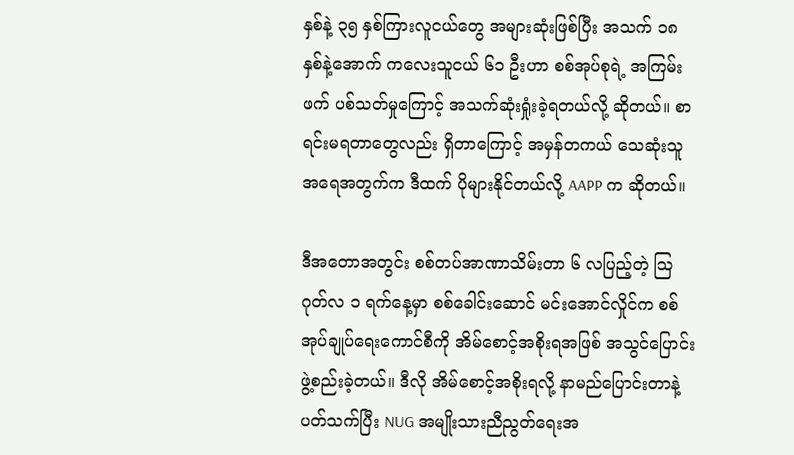နှစ်နဲ့ ၃၅ နှစ်ကြားလူငယ်တွေ အများဆုံးဖြစ်ပြီး အသက် ၁၈ နှစ်နဲ့အောက် ကလေးသူငယ် ၆၁ ဦးဟာ စစ်အုပ်စုရဲ့ အကြမ်းဖက် ပစ်သတ်မှုကြောင့် အသက်ဆုံးရှုံးခဲ့ရတယ်လို့ ဆိုတယ်။ စာရင်းမရတာတွေလည်း ရှိတာကြောင့် အမှန်တကယ် သေဆုံးသူ အရေအတွက်က ဒီထက် ပိုများနိုင်တယ်လို့ AAPP က ဆိုတယ်။

ဒီအတောအတွင်း စစ်တပ်အာဏာသိမ်းတာ ၆ လပြည့်တဲ့ သြဂုတ်လ ၁ ရက်နေ့မှာ စစ်ခေါင်းဆောင် မင်းအောင်လှိုင်က စစ်အုပ်ချုပ်ရေးကောင်စီကို အိမ်စောင့်အစိုးရအဖြစ် အသွင်ပြောင်း ဖွဲ့စည်းခဲ့တယ်။ ဒီလို အိမ်စောင့်အစိုးရလို့ နာမည်ပြောင်းတာနဲ့ ပတ်သက်ပြီး NUG အမျိုးသားညီညွတ်ရေးအ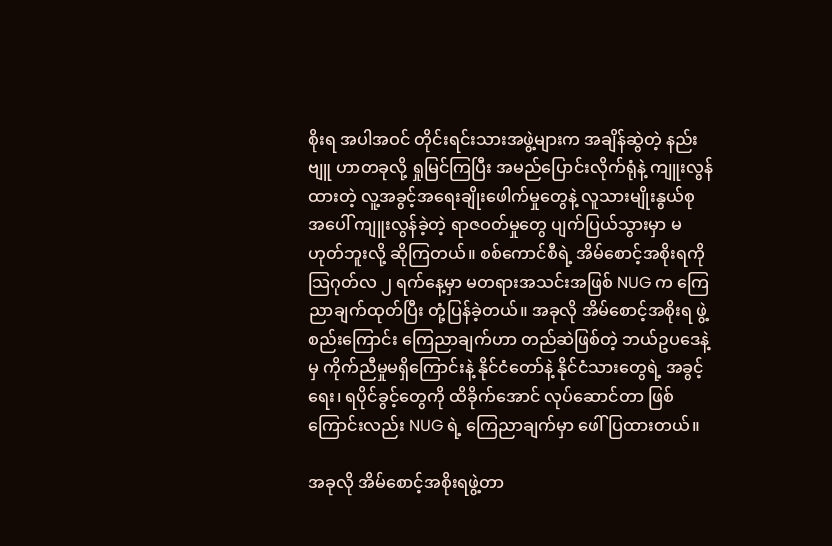စိုးရ အပါအဝင် တိုင်းရင်းသားအဖွဲ့များက အချိန်ဆွဲတဲ့ နည်းဗျူ ဟာတခုလို့ ရှုမြင်ကြပြီး အမည်ပြောင်းလိုက်ရုံနဲ့ ကျူးလွန်ထားတဲ့ လူ့အခွင့်အရေးချိုးဖေါက်မှုတွေနဲ့ လူသားမျိုးနွယ်စု အပေါ် ကျူးလွန်ခဲ့တဲ့ ရာဇဝတ်မှုတွေ ပျက်ပြယ်သွားမှာ မဟုတ်ဘူးလို့ ဆိုကြတယ်။ စစ်ကောင်စီရဲ့ အိမ်စောင့်အစိုးရကို သြဂုတ်လ ၂ ရက်နေ့မှာ မတရားအသင်းအဖြစ် NUG က ကြေညာချက်ထုတ်ပြီး တုံ့ပြန်ခဲ့တယ်။ အခုလို အိမ်စောင့်အစိုးရ ဖွဲ့စည်းကြောင်း ကြေညာချက်ဟာ တည်ဆဲဖြစ်တဲ့ ဘယ်ဥပဒေနဲ့မှ ကိုက်ညီမှုမရှိကြောင်းနဲ့ နိုင်ငံတော်နဲ့ နိုင်ငံသားတွေရဲ့ အခွင့်ရေး၊ ရပိုင်ခွင့်တွေကို ထိခိုက်အောင် လုပ်ဆောင်တာ ဖြစ်ကြောင်းလည်း NUG ရဲ့ ကြေညာချက်မှာ ဖေါ်ပြထားတယ်။

အခုလို အိမ်စောင့်အစိုးရဖွဲ့တာ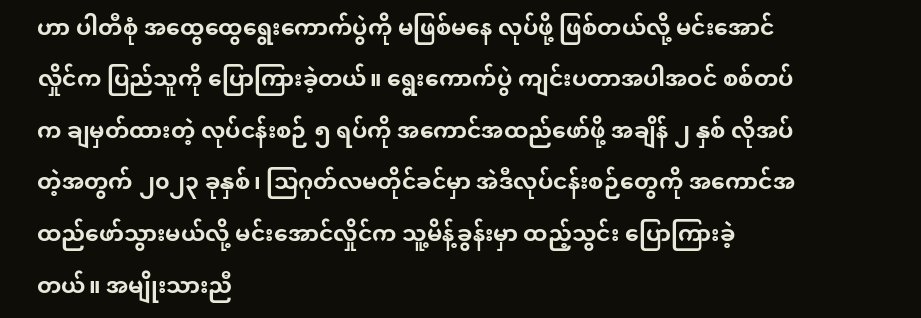ဟာ ပါတီစုံ အထွေထွေရွေးကောက်ပွဲကို မဖြစ်မနေ လုပ်ဖို့ ဖြစ်တယ်လို့ မင်းအောင်လှိုင်က ပြည်သူကို ပြောကြားခဲ့တယ်။ ရွေးကောက်ပွဲ ကျင်းပတာအပါအဝင် စစ်တပ်က ချမှတ်ထားတဲ့ လုပ်ငန်းစဉ် ၅ ရပ်ကို အကောင်အထည်ဖော်ဖို့ အချိန် ၂ နှစ် လိုအပ်တဲ့အတွက် ၂၀၂၃ ခုနှစ်၊ သြဂုတ်လမတိုင်ခင်မှာ အဲဒီလုပ်ငန်းစဉ်တွေကို အကောင်အထည်ဖော်သွားမယ်လို့ မင်းအောင်လှိုင်က သူ့မိန့်ခွန်းမှာ ထည့်သွင်း ပြောကြားခဲ့တယ်။ အမျိုးသားညီ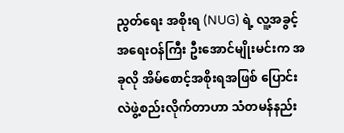ညွတ်ရေး အစိုးရ (NUG) ရဲ့ လူ့အခွင့်အရေးဝန်ကြီး ဦးအောင်မျိုးမင်းက အခုလို အိမ်စောင့်အစိုးရအဖြစ် ပြောင်းလဲဖွဲ့စည်းလိုက်တာဟာ သံတမန်နည်း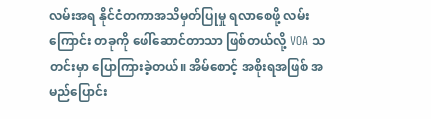လမ်းအရ နိုင်ငံတကာအသိမှတ်ပြုမှု ရလာစေဖို့ လမ်းကြောင်း တခုကို ဖေါ်ဆောင်တာသာ ဖြစ်တယ်လို့ VOA သတင်းမှာ ပြောကြားခဲ့တယ်။ အိမ်စောင့် အစိုးရအဖြစ် အမည်ပြောင်း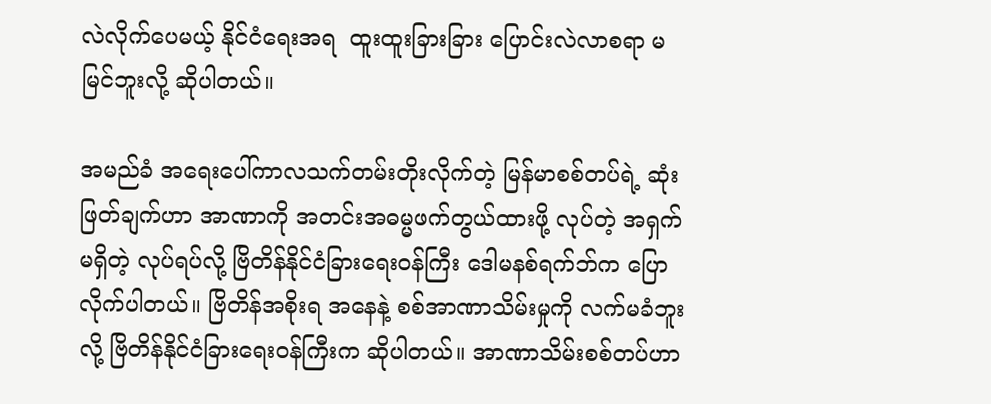လဲလိုက်ပေမယ့် နိုင်ငံရေးအရ  ထူးထူးခြားခြား ပြောင်းလဲလာစရာ မမြင်ဘူးလို့ ဆိုပါတယ်။

အမည်ခံ အရေးပေါ်ကာလသက်တမ်းတိုးလိုက်တဲ့ မြန်မာစစ်တပ်ရဲ့ ဆုံးဖြတ်ချက်ဟာ အာဏာကို အတင်းအဓမ္မဖက်တွယ်ထားဖို့ လုပ်တဲ့ အရှက်မရှိတဲ့ လုပ်ရပ်လို့ ဗြိတိန်နိုင်ငံခြားရေးဝန်ကြီး ဒေါမနစ်ရက်ဘ်က ပြောလိုက်ပါတယ်။ ဗြိတိန်အစိုးရ အနေနဲ့ စစ်အာဏာသိမ်းမှုကို လက်မခံဘူးလို့ ဗြိတိန်နိုင်ငံခြားရေးဝန်ကြီးက ဆိုပါတယ်။ အာဏာသိမ်းစစ်တပ်ဟာ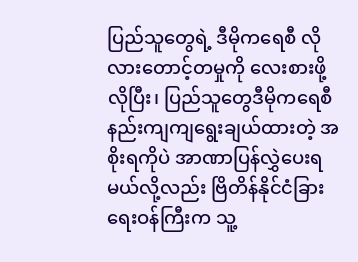ပြည်သူတွေရဲ့ ဒီမိုကရေစီ လိုလားတောင့်တမှုကို လေးစားဖို့လိုပြီး၊ ပြည်သူတွေဒီမိုကရေစီနည်းကျကျရွေးချယ်ထားတဲ့ အစိုးရကိုပဲ အာဏာပြန်လွှဲပေးရမယ်လို့လည်း ဗြိတိန်နိုင်ငံခြားရေးဝန်ကြီးက သူ့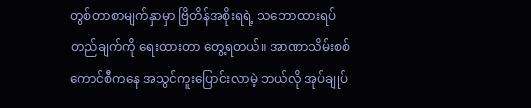တွစ်တာစာမျက်နှာမှာ ဗြိတိန်အစိုးရရဲ့ သဘောထားရပ်တည်ချက်ကို ရေးထားတာ တွေ့ရတယ်။ အာဏာသိမ်းစစ်ကောင်စီကနေ အသွင်ကူးပြောင်းလာမဲ့ ဘယ်လို အုပ်ချုပ်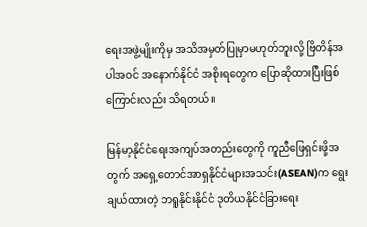ရေးအဖွဲ့မျိုးကိုမှ အသိအမှတ်ပြုမှာမဟုတ်ဘူးလို့ ဗြိတိန်အပါအဝင် အနောက်နိုင်ငံ အစိုးရတွေက ပြောဆိုထားပြီးဖြစ်ကြောင်းလည်း သိရတယ်။

မြန်မာ့နိုင်ငံရေးအကျပ်အတည်းတွေကို ကူညီဖြေရှင်းဖို့အတွက် အရှေ့တောင်အာရှနိုင်ငံများအသင်း(ASEAN)က ရွေးချယ်ထားတဲ့ ဘရူနိုင်းနိုင်ငံ ဒုတိယနိုင်ငံခြားရေး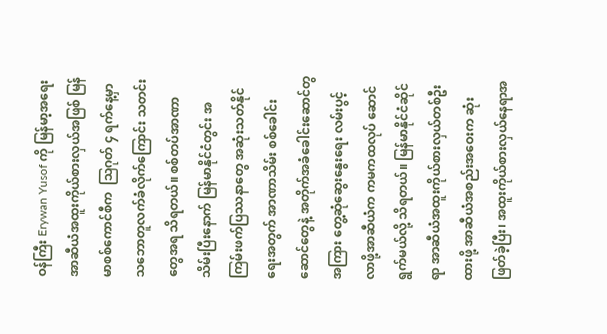ဝန်ကြီး Erywan Yusof ကို မြန်မာ့အရေး အာဆီယံအထူးကိုယ်စားလှယ်အဖြစ် မြန်မာစစ်ကောင်စီက  သြဂုတ် ၄ ရက်နေ့မှာ သဘောတူလက်ခံလိုက်ကြောင်း သတင်းတွေအရ သိရတယ်။ စစ်တပ်အာဏာ သိမ်းပြီးနောက် မြန်မာနိုင်ငံတွင်း အကြမ်းဖက်ပြဿနာတွေ အဆုံးသတ်နိုင်ရေးအတွက် အာဏာသိမ်း စစ်ခေါင်းဆောင်တွေနဲ့ အတိုက်အခံခေါင်းဆောင်တွအကြား တွေ့ဆုံဆွေးနွေးရေး လမ်းပွင့်လာဖို့အာဆီယံက ကမကထလုပ် ဆောင်ရွက်မယ်လို့ သိရတယ်။ မြန်မာနိုင်ငံဆိုင်ရာ အာဆီယံအထူးကိုယ်စားလှယ်တစ်ဦးထားဖို့ အာဆီယံအစည်းအဝေးက ဆုံးဖြတ်ခဲ့ပြီး၊ အထူးကိုယ်စားလှယ်နေရာအ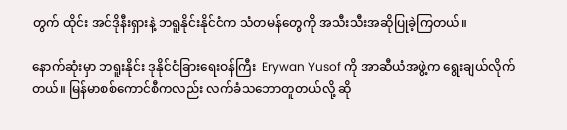တွက် ထိုင်း အင်ဒိုနီးရှားနဲ့ ဘရူနိုင်းနိုင်ငံက သံတမန်တွေကို အသီးသီးအဆိုပြုခဲ့ကြတယ်။

နောက်ဆုံးမှာ ဘရူးနိုင်း ဒုနိုင်ငံခြားရေးဝန်ကြီး  Erywan Yusof ကို အာဆီယံအဖွဲ့က ရွေးချယ်လိုက်တယ်။ မြန်မာစစ်ကောင်စီကလည်း လက်ခံသဘောတူတယ်လို့ ဆို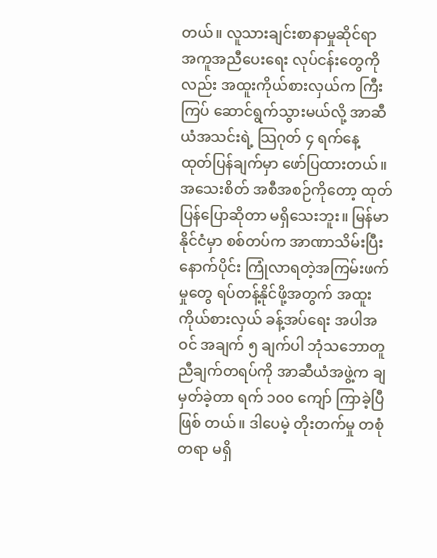တယ်။ လူသားချင်းစာနာမှုဆိုင်ရာ အကူအညီပေးရေး လုပ်ငန်းတွေကိုလည်း အထူးကိုယ်စားလှယ်က ကြီးကြပ် ဆောင်ရွက်သွားမယ်လို့ အာဆီယံအသင်းရဲ့ သြဂုတ် ၄ ရက်နေ့ ထုတ်ပြန်ချက်မှာ ဖော်ပြထားတယ်။ အသေးစိတ် အစီအစဉ်ကိုတော့ ထုတ်ပြန်ပြောဆိုတာ မရှိသေးဘူး။ မြန်မာနိုင်ငံမှာ စစ်တပ်က အာဏာသိမ်းပြီးနောက်ပိုင်း ကြုံလာရတဲ့အကြမ်းဖက်မှုတွေ ရပ်တန့်နိုင်ဖို့အတွက် အထူးကိုယ်စားလှယ် ခန့်အပ်ရေး အပါအဝင် အချက် ၅ ချက်ပါ ဘုံသဘောတူညီချက်တရပ်ကို အာဆီယံအဖွဲ့က ချမှတ်ခဲ့တာ ရက် ၁၀၀ ကျော် ကြာခဲ့ပြီ ဖြစ် တယ်။ ဒါပေမဲ့ တိုးတက်မှု တစုံတရာ မရှိ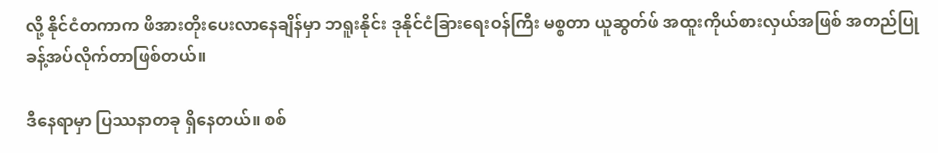လို့ နိုင်ငံတကာက ဖိအားတိုးပေးလာနေချိန်မှာ ဘရူးနိုင်း ဒုနိုင်ငံခြားရေးဝန်ကြီး မစ္စတာ ယူဆွတ်ဖ် အထူးကိုယ်စားလှယ်အဖြစ် အတည်ပြု ခန့်အပ်လိုက်တာဖြစ်တယ်။

ဒီနေရာမှာ ပြဿနာတခု ရှိနေတယ်။ စစ်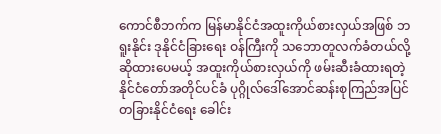ကောင်စီဘက်က မြန်မာနိုင်ငံအထူးကိုယ်စားလှယ်အဖြစ် ဘရူးနိုင်း ဒုနိုင်ငံခြားရေး ဝန်ကြီးကို သဘောတူလက်ခံတယ်လို့ ဆိုထားပေမယ့် အထူးကိုယ်စားလှယ်ကို ဖမ်းဆီးခံထားရတဲ့ နိုင်ငံတော်အတိုင်ပင်ခံ ပုဂ္ဂိုလ်ဒေါ်အောင်ဆန်းစုကြည်အပြင် တခြားနိုင်ငံရေး ခေါင်း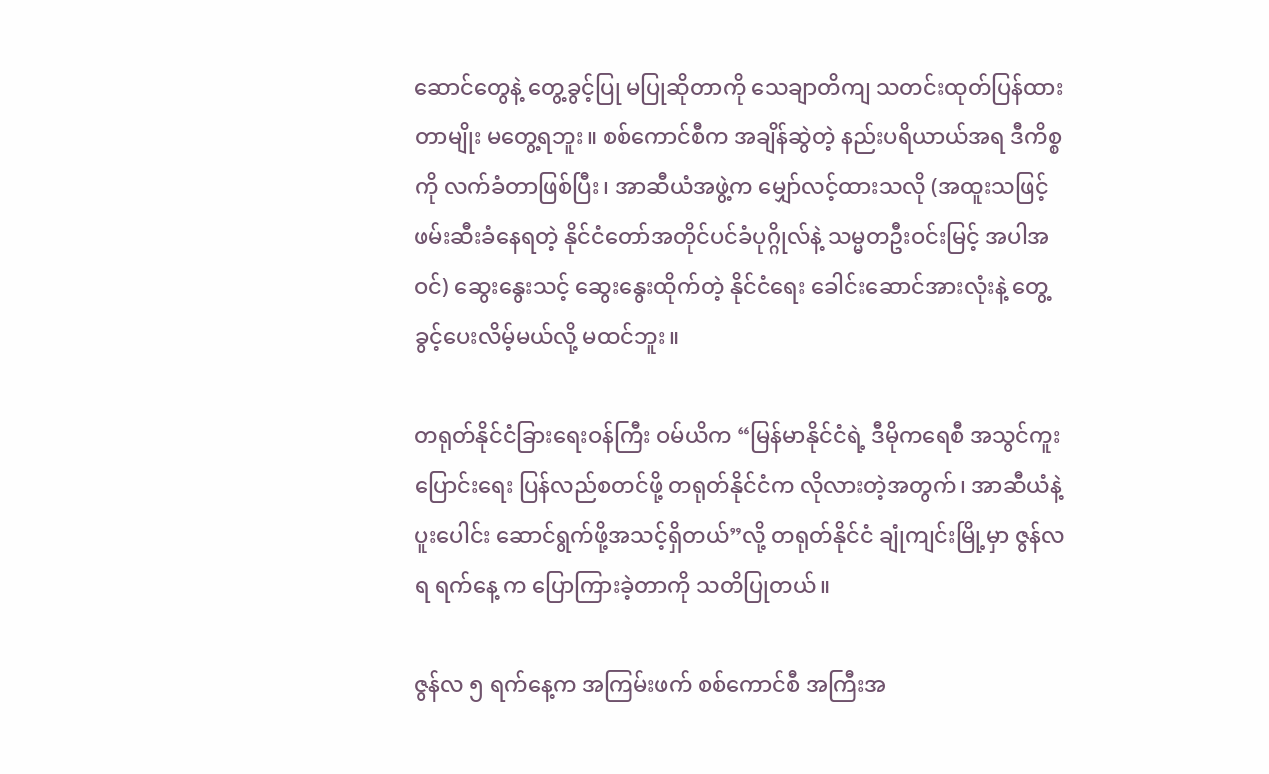ဆောင်တွေနဲ့ တွေ့ခွင့်ပြု မပြုဆိုတာကို သေချာတိကျ သတင်းထုတ်ပြန်ထားတာမျိုး မတွေ့ရဘူး။ စစ်ကောင်စီက အချိန်ဆွဲတဲ့ နည်းပရိယာယ်အရ ဒီကိစ္စကို လက်ခံတာဖြစ်ပြီး၊ အာဆီယံအဖွဲ့က မျှော်လင့်ထားသလို (အထူးသဖြင့် ဖမ်းဆီးခံနေရတဲ့ နိုင်ငံတော်အတိုင်ပင်ခံပုဂ္ဂိုလ်နဲ့ သမ္မတဦးဝင်းမြင့် အပါအဝင်) ဆွေးနွေးသင့် ဆွေးနွေးထိုက်တဲ့ နိုင်ငံရေး ခေါင်းဆောင်အားလုံးနဲ့ တွေ့ခွင့်ပေးလိမ့်မယ်လို့ မထင်ဘူး။

တရုတ်နိုင်ငံခြားရေးဝန်ကြီး ဝမ်ယိက “မြန်မာနိုင်ငံရဲ့ ဒီမိုကရေစီ အသွင်ကူးပြောင်းရေး ပြန်လည်စတင်ဖို့ တရုတ်နိုင်ငံက လိုလားတဲ့အတွက်၊ အာဆီယံနဲ့ ပူးပေါင်း ဆောင်ရွက်ဖို့အသင့်ရှိတယ်”လို့ တရုတ်နိုင်ငံ ချုံကျင်းမြို့မှာ ဇွန်လ ရ ရက်နေ့ က ပြောကြားခဲ့တာကို သတိပြုတယ်။

ဇွန်လ ၅ ရက်နေ့က အကြမ်းဖက် စစ်ကောင်စီ အကြီးအ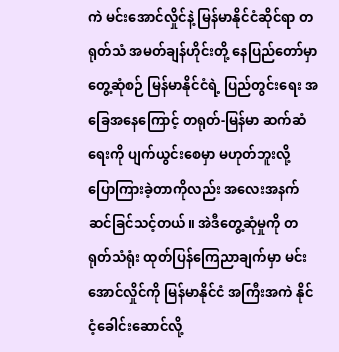ကဲ မင်းအောင်လှိုင်နဲ့ မြန်မာနိုင်ငံဆိုင်ရာ တရုတ်သံ အမတ်ချန်ဟိုင်းတို့ နေပြည်တော်မှာ တွေ့ဆုံစဉ် မြန်မာနိုင်ငံရဲ့ ပြည်တွင်းရေး အခြေအနေကြောင့် တရုတ်-မြန်မာ ဆက်ဆံရေးကို ပျက်ယွင်းစေမှာ မဟုတ်ဘူးလို့ ပြောကြားခဲ့တာကိုလည်း အလေးအနက် ဆင်ခြင်သင့်တယ်။ အဲဒီတွေ့ဆုံမှုကို တရုတ်သံရုံး ထုတ်ပြန်ကြေညာချက်မှာ မင်းအောင်လှိုင်ကို မြန်မာနိုင်ငံ အကြီးအကဲ နိုင်ငံ့ခေါင်းဆောင်လို့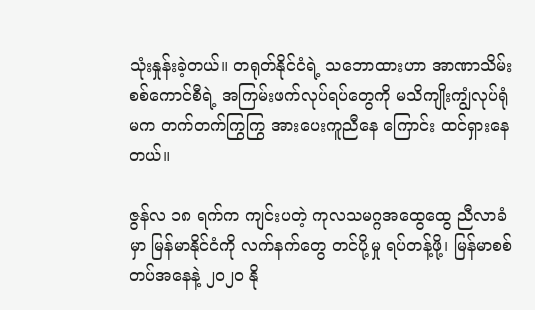သုံးနှုန်းခဲ့တယ်။ တရုတ်နိုင်ငံရဲ့ သဘောထားဟာ အာဏာသိမ်းစစ်ကောင်စီရဲ့ အကြမ်းဖက်လုပ်ရပ်တွေကို မသိကျိုးကျွံလုပ်ရုံမက တက်တက်ကြွကြွ အားပေးကူညီနေ ကြောင်း ထင်ရှားနေတယ်။

ဇွန်လ ၁၈ ရက်က ကျင်းပတဲ့ ကုလသမဂ္ဂအထွေထွေ ညီလာခံမှာ မြန်မာနိုင်ငံကို လက်နက်တွေ တင်ပို့မှု ရပ်တန့်ဖို့၊ မြန်မာစစ်တပ်အနေနဲ့ ၂၀၂၀ နို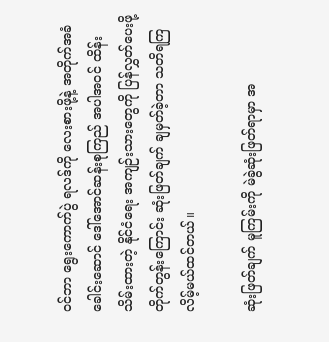ဝင်ဘာ ရွေးကောက်ပွဲ ရလဒ်ကို လေးစားဖို့နဲ့ အတိုက်အခံခေါင်းဆောင် ဒေါ်အောင်ဆန်းစုကြည် အပါအဝင် ထိန်းသိမ်းထားတဲ့ နိုင်ငံရေး အကျဉ်းသားတွေကို ပြန်လွှတ်ပေးဖို့ တိုက်တွန်းကြောင်း ဆုံးဖြတ်ချက် ချမှတ်ခဲ့တာ သတိရကြလိမ့်မယ်ထင်တယ်။

ဆုံးဖြတ်ချက် မူကြမ်းကို မဲခွဲဆုံးဖြတ်ရာမှာ အ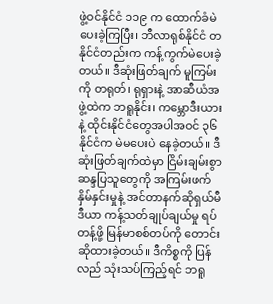ဖွဲ့ဝင်နိုင်ငံ ၁၁၉ က ထောက်ခံမဲပေးခဲ့ကြပြီး၊ ဘီလာရုစ်နိုင်ငံ တနိုင်ငံတည်းက ကန့်ကွက်မဲပေးခဲ့တယ်။ ဒီဆုံးဖြတ်ချက် မူကြမ်းကို တရုတ်၊ ရုရှားနဲ့ အာဆီယံအဖွဲ့ထဲက ဘရူနိုင်း၊ ကမ္ဘောဒီးယားနဲ့ ထိုင်းနိုင်ငံတွေအပါအဝင် ၃၆ နိုင်ငံက မဲမပေးပဲ နေခဲ့တယ်။ ဒီဆုံးဖြတ်ချက်ထဲမှာ ငြိမ်းချမ်းစွာဆန္ဒပြသူတွေကို အကြမ်းဖက် နှိမ်နှင်းမှုနဲ့ အင်တာနက်ဆိုရှယ်မီဒီယာ ကန့်သတ်ချုပ်ချယ်မှု ရပ်တန့်ဖို့ မြန်မာစစ်တပ်ကို တောင်းဆိုထားခဲ့တယ်။ ဒီကိစ္စကို ပြန်လည် သုံးသပ်ကြည့်ရင် ဘရူ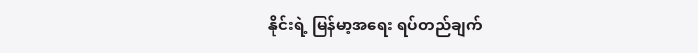နိုင်းရဲ့ မြန်မာ့အရေး ရပ်တည်ချက်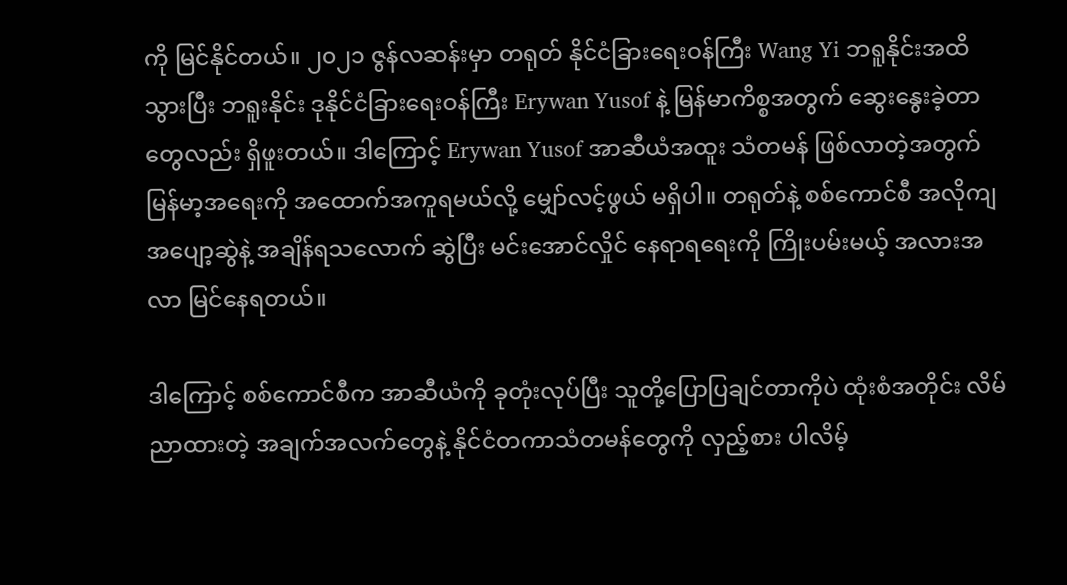ကို မြင်နိုင်တယ်။ ၂၀၂၁ ဇွန်လဆန်းမှာ တရုတ် နိုင်ငံခြားရေးဝန်ကြီး Wang Yi ဘရူနိုင်းအထိသွားပြီး ဘရူးနိုင်း ဒုနိုင်ငံခြားရေးဝန်ကြီး Erywan Yusof နဲ့ မြန်မာကိစ္စအတွက် ဆွေးနွေးခဲ့တာတွေလည်း ရှိဖူးတယ်။ ဒါကြောင့် Erywan Yusof အာဆီယံအထူး သံတမန် ဖြစ်လာတဲ့အတွက် မြန်မာ့အရေးကို အထောက်အကူရမယ်လို့ မျှော်လင့်ဖွယ် မရှိပါ။ တရုတ်နဲ့ စစ်ကောင်စီ အလိုကျ အပျော့ဆွဲနဲ့ အချိန်ရသလောက် ဆွဲပြီး မင်းအောင်လှိုင် နေရာရရေးကို ကြိုးပမ်းမယ့် အလားအလာ မြင်နေရတယ်။

ဒါကြောင့် စစ်ကောင်စီက အာဆီယံကို ခုတုံးလုပ်ပြီး သူတို့ပြောပြချင်တာကိုပဲ ထုံးစံအတိုင်း လိမ်ညာထားတဲ့ အချက်အလက်တွေနဲ့ နိုင်ငံတကာသံတမန်တွေကို လှည့်စား ပါလိမ့်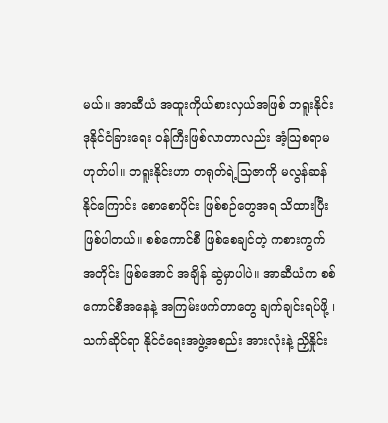မယ်။ အာဆီယံ အထူးကိုယ်စားလှယ်အဖြစ် ဘရူးနိုင်း ဒုနိုင်ငံခြားရေး ဝန်ကြီးဖြစ်လာတာလည်း အံ့သြစရာမဟုတ်ပါ။ ဘရူးနိုင်းဟာ တရုတ်ရဲ့သြဇာကို မလွန်ဆန်နိုင်ကြောင်း စောစောပိုင်း ဖြစ်စဉ်တွေအရ သိထားပြီးဖြစ်ပါတယ်။ စစ်ကောင်စီ ဖြစ်စေချင်တဲ့ ကစားကွက်အတိုင်း ဖြစ်အောင် အချိန် ဆွဲမှာပါပဲ။ အာဆီယံက စစ်ကောင်စီအနေနဲ့ အကြမ်းဖက်တာတွေ ချက်ချင်းရပ်ဖို့ ၊ သက်ဆိုင်ရာ နိုင်ငံရေးအဖွဲ့အစည်း အားလုံးနဲ့ ညှိနှိုင်း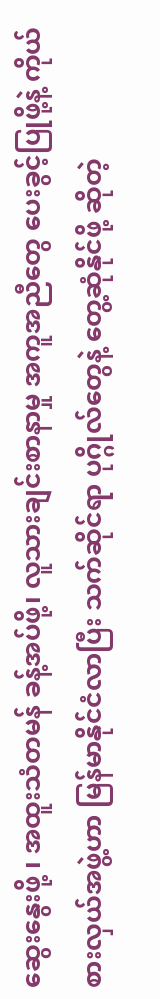ဆွေးနွေးဖို့ ၊ အထူးသံတမန် ခန့်အပ်ဖို့၊ လူသားချင်းစာနာမှု အကူအညီတွေ ပေးခွင့်ပြုဖို့နဲ့ ကိုယ်စားလှယ်အဖွဲ့ဟာ မြန်မာနိုင်ငံလာပြီး သက်ဆိုင်ရာ ပုဂ္ဂိုလ်တွေနဲ့ တွေ့ဆုံနိုင်ဖို့ ဆိုတဲ့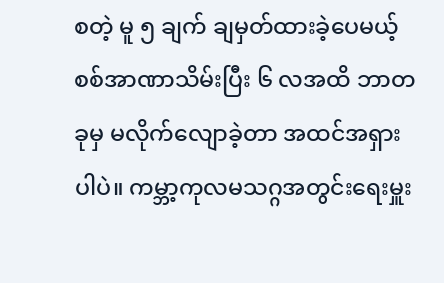စတဲ့ မူ ၅ ချက် ချမှတ်ထားခဲ့ပေမယ့် စစ်အာဏာသိမ်းပြီး ၆ လအထိ ဘာတခုမှ မလိုက်လျောခဲ့တာ အထင်အရှားပါပဲ။ ကမ္ဘာ့ကုလမသဂ္ဂအတွင်းရေးမှူး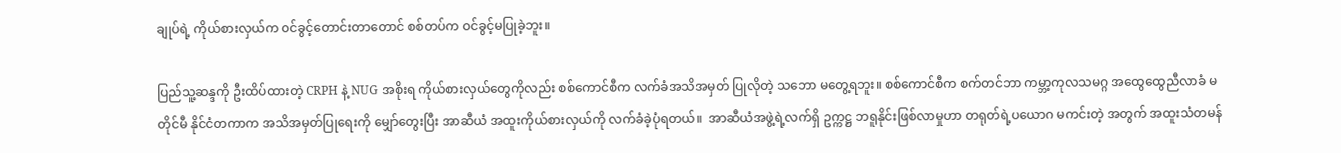ချုပ်ရဲ့ ကိုယ်စားလှယ်က ၀င်ခွင့်တောင်းတာတောင် စစ်တပ်က ဝင်ခွင့်မပြုခဲ့ဘူး။

ပြည်သူ့ဆန္ဒကို ဦးထိပ်ထားတဲ့ CRPH နဲ့ NUG အစိုးရ ကိုယ်စားလှယ်တွေကိုလည်း စစ်ကောင်စီက လက်ခံအသိအမှတ် ပြုလိုတဲ့ သဘော မတွေ့ရဘူး။ စစ်ကောင်စီက စက်တင်ဘာ ကမ္ဘာ့ကုလသမဂ္ဂ အထွေထွေညီလာခံ မတိုင်မီ နိုင်ငံတကာက အသိအမှတ်ပြုရေးကို မျှော်တွေးပြီး အာဆီယံ အထူးကိုယ်စားလှယ်ကို လက်ခံခဲ့ပုံရတယ်။  အာဆီယံအဖွဲ့ရဲ့လက်ရှိ ဥက္ကဋ္ဌ ဘရူနိုင်းဖြစ်လာမှုဟာ တရုတ်ရဲ့ပယောဂ မကင်းတဲ့ အတွက် အထူးသံတမန်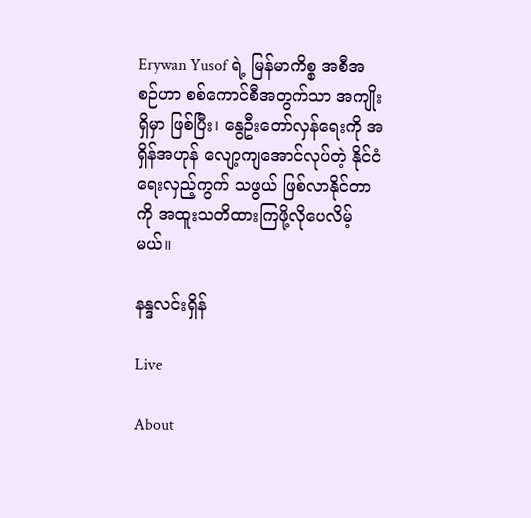Erywan Yusof ရဲ့ မြန်မာကိစ္စ အစီအစဉ်ဟာ စစ်ကောင်စီအတွက်သာ အကျိုးရှိမှာ ဖြစ်ပြီး၊ နွေဦးတော်လှန်ရေးကို အရှိန်အဟုန် ‌လျော့ကျအောင်လုပ်တဲ့ နိုင်ငံရေးလှည့်ကွက် သဖွယ် ဖြစ်လာနိုင်တာကို အထူးသတိထားကြဖို့လိုပေလိမ့်မယ်။

နန္ဒလင်းရှိန်

Live

About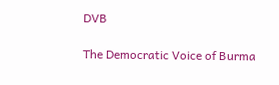DVB

The Democratic Voice of Burma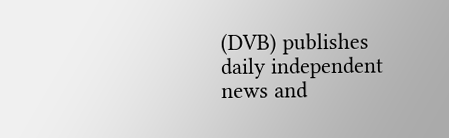(DVB) publishes daily independent news and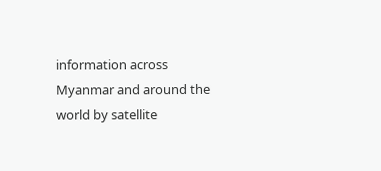information across Myanmar and around the world by satellite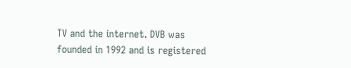TV and the internet. DVB was founded in 1992 and is registered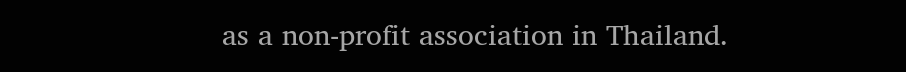as a non-profit association in Thailand.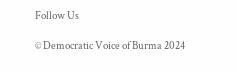Follow Us

© Democratic Voice of Burma 2024